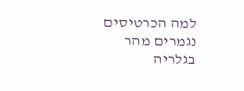למה הכרטיסים נגמרים מהר בגלריה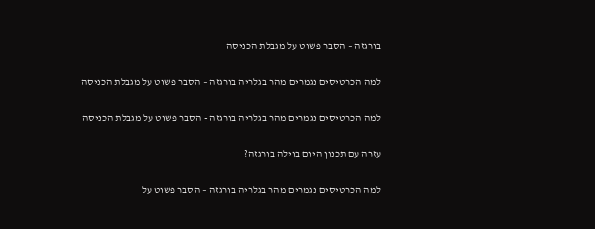בורגזה – הסבר פשוט על מגבלת הכניסה

למה הכרטיסים נגמרים מהר בגלריה בורגזה – הסבר פשוט על מגבלת הכניסה

למה הכרטיסים נגמרים מהר בגלריה בורגזה - הסבר פשוט על מגבלת הכניסה

עזרה עם תכנון היום בוילה בורגזה?

למה הכרטיסים נגמרים מהר בגלריה בורגזה – הסבר פשוט על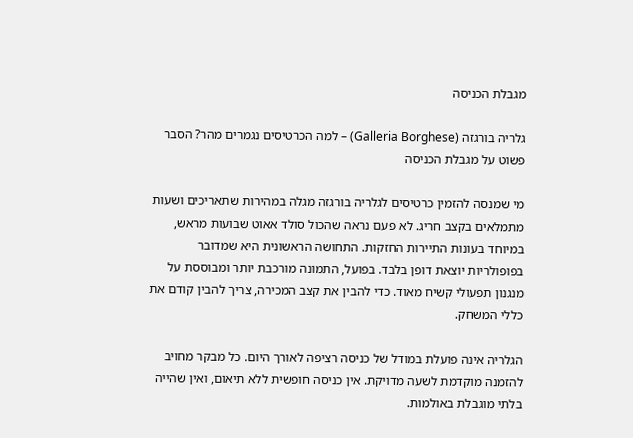מגבלת הכניסה

גלריה בורגזה (Galleria Borghese) – למה הכרטיסים נגמרים מהר? הסבר פשוט על מגבלת הכניסה

מי שמנסה להזמין כרטיסים לגלריה בורגזה מגלה במהירות שתאריכים ושעות מתמלאים בקצב חריג. לא פעם נראה שהכול סולד אאוט שבועות מראש, במיוחד בעונות התיירות החזקות. התחושה הראשונית היא שמדובר בפופולריות יוצאת דופן בלבד. בפועל, התמונה מורכבת יותר ומבוססת על מנגנון תפעולי קשיח מאוד. כדי להבין את קצב המכירה, צריך להבין קודם את כללי המשחק.

הגלריה אינה פועלת במודל של כניסה רציפה לאורך היום. כל מבקר מחויב להזמנה מוקדמת לשעה מדויקת. אין כניסה חופשית ללא תיאום, ואין שהייה בלתי מוגבלת באולמות.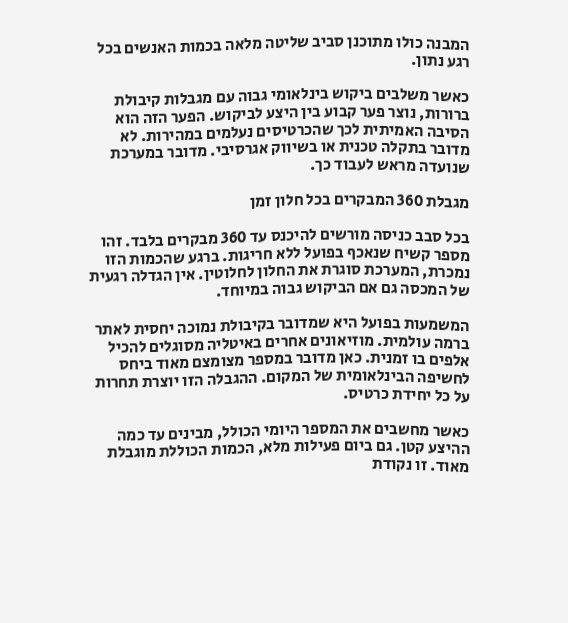המבנה כולו מתוכנן סביב שליטה מלאה בכמות האנשים בכל רגע נתון.

כאשר משלבים ביקוש בינלאומי גבוה עם מגבלות קיבולת ברורות, נוצר פער קבוע בין היצע לביקוש. הפער הזה הוא הסיבה האמיתית לכך שהכרטיסים נעלמים במהירות. לא מדובר בתקלה טכנית או בשיווק אגרסיבי. מדובר במערכת שנועדה מראש לעבוד כך.

מגבלת 360 המבקרים בכל חלון זמן

בכל סבב כניסה מורשים להיכנס עד 360 מבקרים בלבד. זהו מספר קשיח שנאכף בפועל ללא חריגות. ברגע שהכמות הזו נמכרת, המערכת סוגרת את החלון לחלוטין. אין הגדלה רגעית של המכסה גם אם הביקוש גבוה במיוחד.

המשמעות בפועל היא שמדובר בקיבולת נמוכה יחסית לאתר ברמה עולמית. מוזיאונים אחרים באיטליה מסוגלים להכיל אלפים בו זמנית. כאן מדובר במספר מצומצם מאוד ביחס לחשיפה הבינלאומית של המקום. ההגבלה הזו יוצרת תחרות על כל יחידת כרטיס.

כאשר מחשבים את המספר היומי הכולל, מבינים עד כמה ההיצע קטן. גם ביום פעילות מלא, הכמות הכוללת מוגבלת מאוד. זו נקודת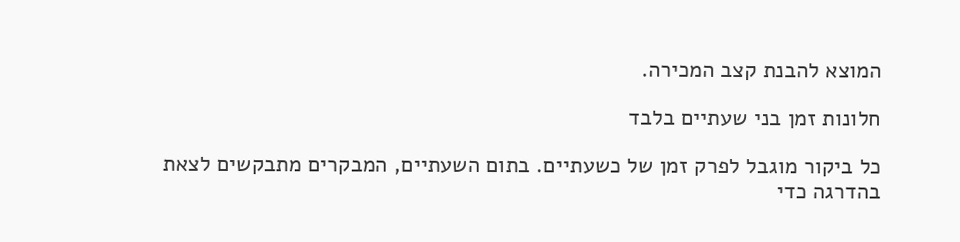המוצא להבנת קצב המכירה.

חלונות זמן בני שעתיים בלבד

כל ביקור מוגבל לפרק זמן של כשעתיים. בתום השעתיים, המבקרים מתבקשים לצאת בהדרגה כדי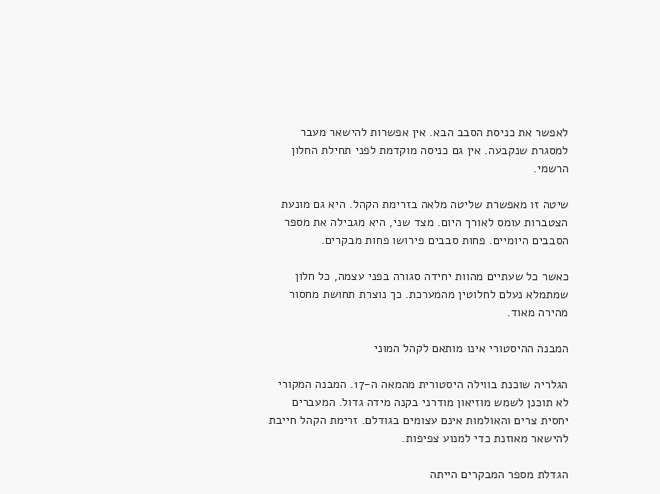לאפשר את כניסת הסבב הבא. אין אפשרות להישאר מעבר למסגרת שנקבעה. אין גם כניסה מוקדמת לפני תחילת החלון הרשמי.

שיטה זו מאפשרת שליטה מלאה בזרימת הקהל. היא גם מונעת הצטברות עומס לאורך היום. מצד שני, היא מגבילה את מספר הסבבים היומיים. פחות סבבים פירושו פחות מבקרים.

כאשר כל שעתיים מהוות יחידה סגורה בפני עצמה, כל חלון שמתמלא נעלם לחלוטין מהמערכת. כך נוצרת תחושת מחסור מהירה מאוד.

המבנה ההיסטורי אינו מותאם לקהל המוני

הגלריה שוכנת בווילה היסטורית מהמאה ה-17. המבנה המקורי לא תוכנן לשמש מוזיאון מודרני בקנה מידה גדול. המעברים יחסית צרים והאולמות אינם עצומים בגודלם. זרימת הקהל חייבת להישאר מאוזנת כדי למנוע צפיפות.

הגדלת מספר המבקרים הייתה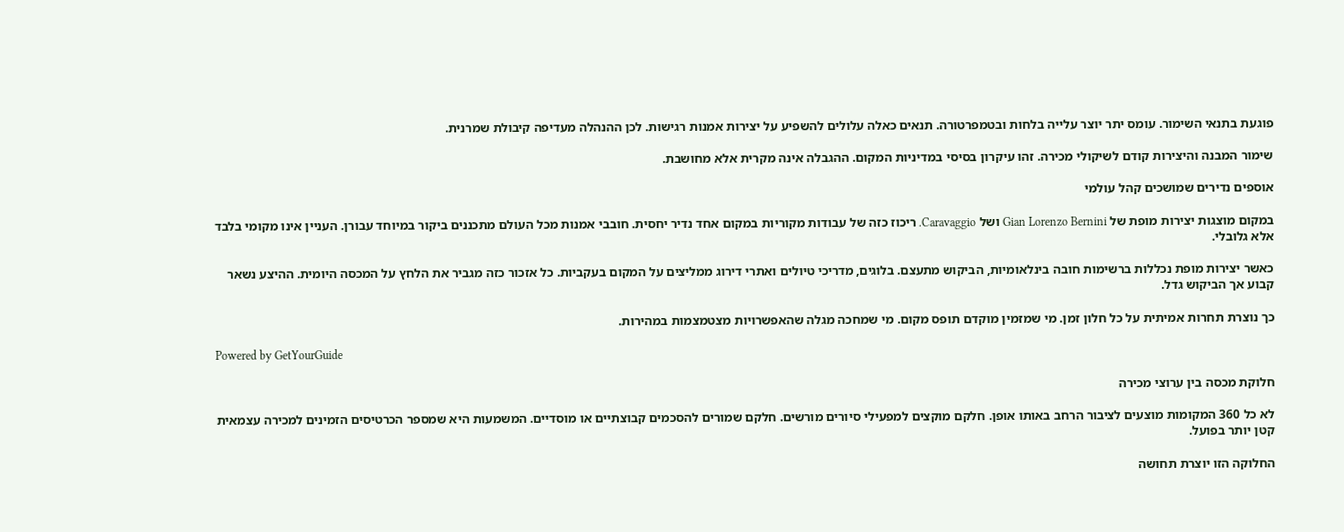פוגעת בתנאי השימור. עומס יתר יוצר עלייה בלחות ובטמפרטורה. תנאים כאלה עלולים להשפיע על יצירות אמנות רגישות. לכן ההנהלה מעדיפה קיבולת שמרנית.

שימור המבנה והיצירות קודם לשיקולי מכירה. זהו עיקרון בסיסי במדיניות המקום. ההגבלה אינה מקרית אלא מחושבת.

אוספים נדירים שמושכים קהל עולמי

במקום מוצגות יצירות מופת של Gian Lorenzo Bernini ושל Caravaggio. ריכוז כזה של עבודות מקוריות במקום אחד נדיר יחסית. חובבי אמנות מכל העולם מתכננים ביקור במיוחד עבורן. העניין אינו מקומי בלבד אלא גלובלי.

כאשר יצירות מופת נכללות ברשימות חובה בינלאומיות, הביקוש מתעצם. בלוגים, מדריכי טיולים ואתרי דירוג ממליצים על המקום בעקביות. כל אזכור כזה מגביר את הלחץ על המכסה היומית. ההיצע נשאר קבוע אך הביקוש גדל.

כך נוצרת תחרות אמיתית על כל חלון זמן. מי שמזמין מוקדם תופס מקום. מי שמחכה מגלה שהאפשרויות מצטמצמות במהירות.

Powered by GetYourGuide

חלוקת מכסה בין ערוצי מכירה

לא כל 360 המקומות מוצעים לציבור הרחב באותו אופן. חלקם מוקצים למפעילי סיורים מורשים. חלקם שמורים להסכמים קבוצתיים או מוסדיים. המשמעות היא שמספר הכרטיסים הזמינים למכירה עצמאית קטן יותר בפועל.

החלוקה הזו יוצרת תחושה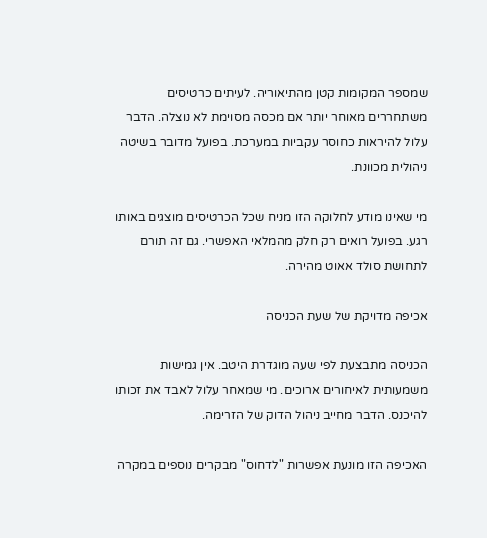שמספר המקומות קטן מהתיאוריה. לעיתים כרטיסים משתחררים מאוחר יותר אם מכסה מסוימת לא נוצלה. הדבר עלול להיראות כחוסר עקביות במערכת. בפועל מדובר בשיטה ניהולית מכוונת.

מי שאינו מודע לחלוקה הזו מניח שכל הכרטיסים מוצגים באותו רגע. בפועל רואים רק חלק מהמלאי האפשרי. גם זה תורם לתחושת סולד אאוט מהירה.

אכיפה מדויקת של שעת הכניסה

הכניסה מתבצעת לפי שעה מוגדרת היטב. אין גמישות משמעותית לאיחורים ארוכים. מי שמאחר עלול לאבד את זכותו להיכנס. הדבר מחייב ניהול הדוק של הזרימה.

האכיפה הזו מונעת אפשרות "לדחוס" מבקרים נוספים במקרה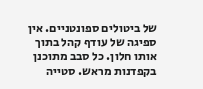של ביטולים ספונטניים. אין ספיגה של עודף קהל בתוך אותו חלון. כל סבב מתוכנן בקפדנות מראש. סטייה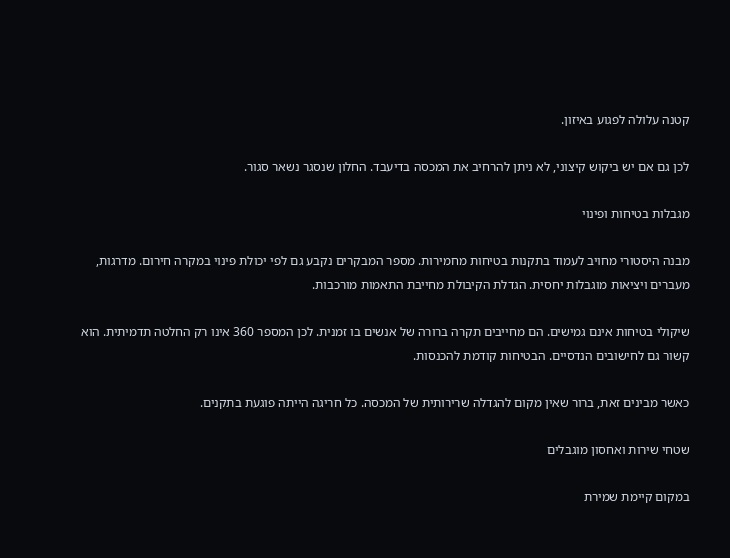קטנה עלולה לפגוע באיזון.

לכן גם אם יש ביקוש קיצוני, לא ניתן להרחיב את המכסה בדיעבד. החלון שנסגר נשאר סגור.

מגבלות בטיחות ופינוי

מבנה היסטורי מחויב לעמוד בתקנות בטיחות מחמירות. מספר המבקרים נקבע גם לפי יכולת פינוי במקרה חירום. מדרגות, מעברים ויציאות מוגבלות יחסית. הגדלת הקיבולת מחייבת התאמות מורכבות.

שיקולי בטיחות אינם גמישים. הם מחייבים תקרה ברורה של אנשים בו זמנית. לכן המספר 360 אינו רק החלטה תדמיתית. הוא קשור גם לחישובים הנדסיים. הבטיחות קודמת להכנסות.

כאשר מבינים זאת, ברור שאין מקום להגדלה שרירותית של המכסה. כל חריגה הייתה פוגעת בתקנים.

שטחי שירות ואחסון מוגבלים

במקום קיימת שמירת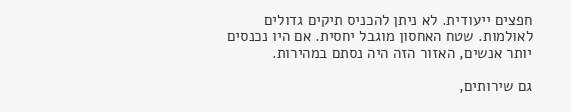חפצים ייעודית. לא ניתן להכניס תיקים גדולים לאולמות. שטח האחסון מוגבל יחסית. אם היו נכנסים יותר אנשים, האזור הזה היה נסתם במהירות.

גם שירותים,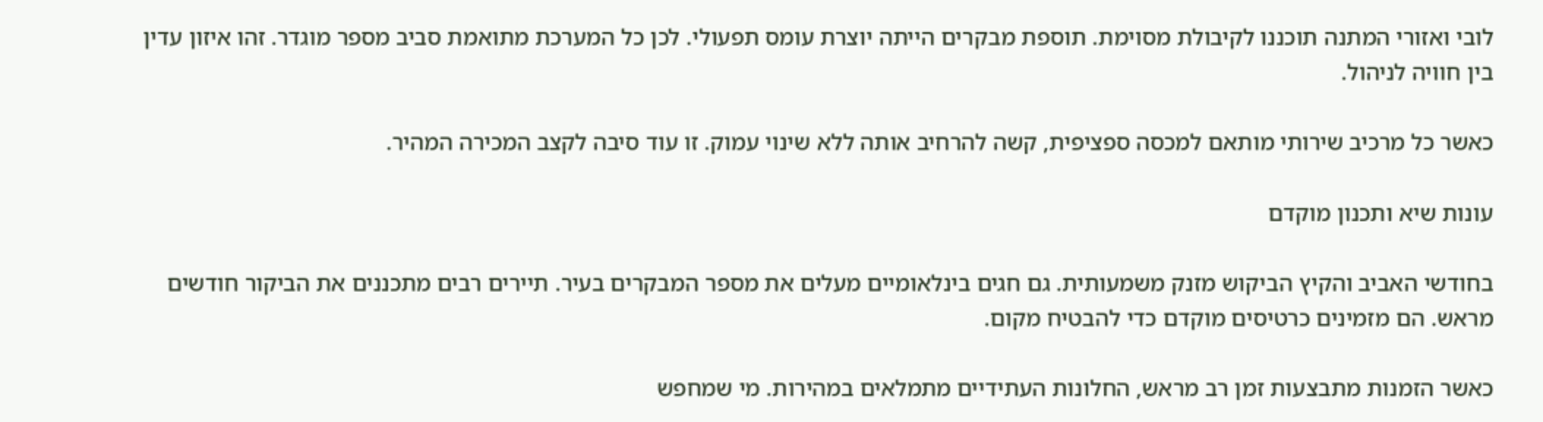לובי ואזורי המתנה תוכננו לקיבולת מסוימת. תוספת מבקרים הייתה יוצרת עומס תפעולי. לכן כל המערכת מתואמת סביב מספר מוגדר. זהו איזון עדין בין חוויה לניהול.

כאשר כל מרכיב שירותי מותאם למכסה ספציפית, קשה להרחיב אותה ללא שינוי עמוק. זו עוד סיבה לקצב המכירה המהיר.

עונות שיא ותכנון מוקדם

בחודשי האביב והקיץ הביקוש מזנק משמעותית. גם חגים בינלאומיים מעלים את מספר המבקרים בעיר. תיירים רבים מתכננים את הביקור חודשים מראש. הם מזמינים כרטיסים מוקדם כדי להבטיח מקום.

כאשר הזמנות מתבצעות זמן רב מראש, החלונות העתידיים מתמלאים במהירות. מי שמחפש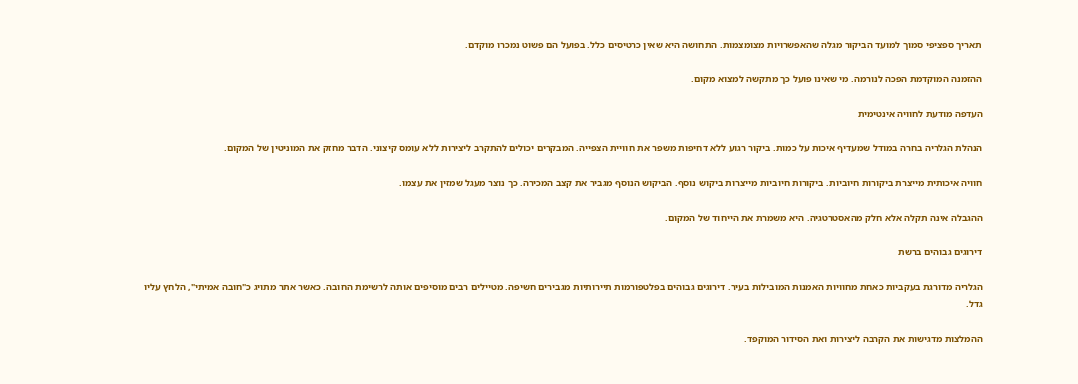תאריך ספציפי סמוך למועד הביקור מגלה שהאפשרויות מצומצמות. התחושה היא שאין כרטיסים כלל. בפועל הם פשוט נמכרו מוקדם.

ההזמנה המוקדמת הפכה לנורמה. מי שאינו פועל כך מתקשה למצוא מקום.

העדפה מודעת לחוויה אינטימית

הנהלת הגלריה בחרה במודל שמעדיף איכות על כמות. ביקור רגוע ללא דחיפות משפר את חוויית הצפייה. המבקרים יכולים להתקרב ליצירות ללא עומס קיצוני. הדבר מחזק את המוניטין של המקום.

חוויה איכותית מייצרת ביקורות חיוביות. ביקורות חיוביות מייצרות ביקוש נוסף. הביקוש הנוסף מגביר את קצב המכירה. כך נוצר מעגל שמזין את עצמו.

ההגבלה אינה תקלה אלא חלק מהאסטרטגיה. היא משמרת את הייחוד של המקום.

דירוגים גבוהים ברשת

הגלריה מדורגת בעקביות כאחת מחוויות האמנות המובילות בעיר. דירוגים גבוהים בפלטפורמות תיירותיות מגבירים חשיפה. מטיילים רבים מוסיפים אותה לרשימת החובה. כאשר אתר מתויג כ"חובה אמיתי", הלחץ עליו גדל.

ההמלצות מדגישות את הקרבה ליצירות ואת הסידור המוקפד.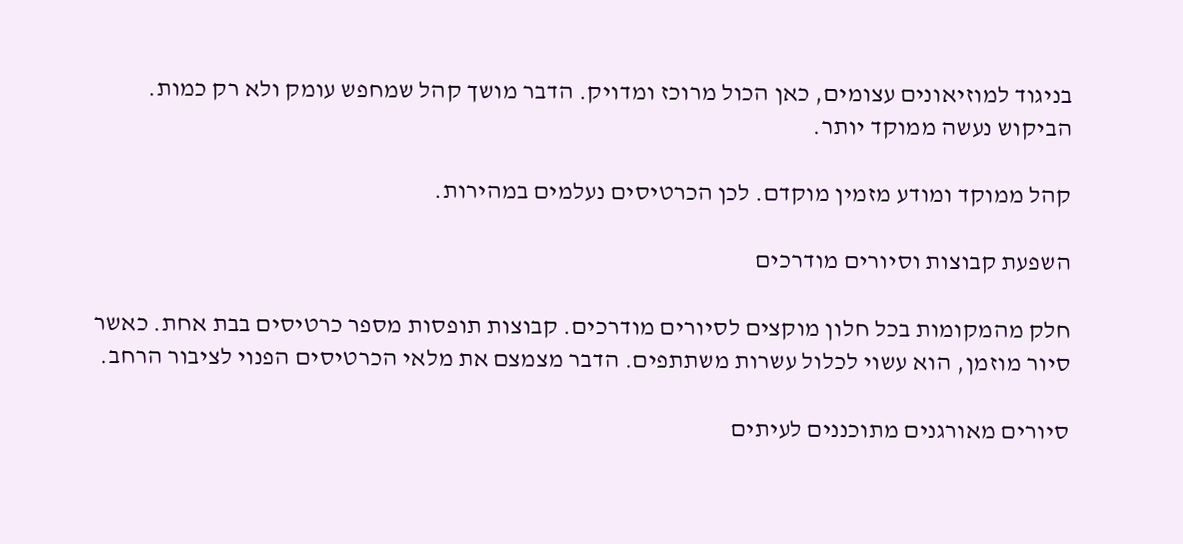בניגוד למוזיאונים עצומים, כאן הכול מרוכז ומדויק. הדבר מושך קהל שמחפש עומק ולא רק כמות. הביקוש נעשה ממוקד יותר.

קהל ממוקד ומודע מזמין מוקדם. לכן הכרטיסים נעלמים במהירות.

השפעת קבוצות וסיורים מודרכים

חלק מהמקומות בכל חלון מוקצים לסיורים מודרכים. קבוצות תופסות מספר כרטיסים בבת אחת. כאשר סיור מוזמן, הוא עשוי לכלול עשרות משתתפים. הדבר מצמצם את מלאי הכרטיסים הפנוי לציבור הרחב.

סיורים מאורגנים מתוכננים לעיתים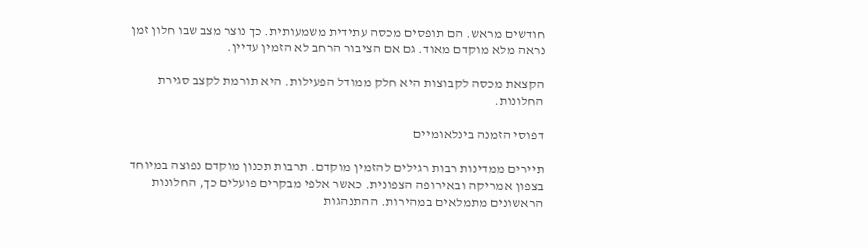חודשים מראש. הם תופסים מכסה עתידית משמעותית. כך נוצר מצב שבו חלון זמן נראה מלא מוקדם מאוד. גם אם הציבור הרחב לא הזמין עדיין.

הקצאת מכסה לקבוצות היא חלק ממודל הפעילות. היא תורמת לקצב סגירת החלונות.

דפוסי הזמנה בינלאומיים

תיירים ממדינות רבות רגילים להזמין מוקדם. תרבות תכנון מוקדם נפוצה במיוחד בצפון אמריקה ובאירופה הצפונית. כאשר אלפי מבקרים פועלים כך, החלונות הראשונים מתמלאים במהירות. ההתנהגות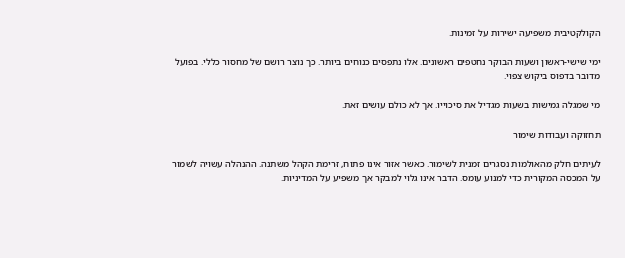הקולקטיבית משפיעה ישירות על זמינות.

ימי שישי-ראשון ושעות הבוקר נחטפים ראשונים. אלו נתפסים כנוחים ביותר. כך נוצר רושם של מחסור כללי. בפועל מדובר בדפוס ביקוש צפוי.

מי שמגלה גמישות בשעות מגדיל את סיכוייו. אך לא כולם עושים זאת.

תחזוקה ועבודות שימור

לעיתים חלק מהאולמות נסגרים זמנית לשימור. כאשר אזור אינו פתוח, זרימת הקהל משתנה. ההנהלה עשויה לשמור על המכסה המקורית כדי למנוע עומס. הדבר אינו גלוי למבקר אך משפיע על המדיניות.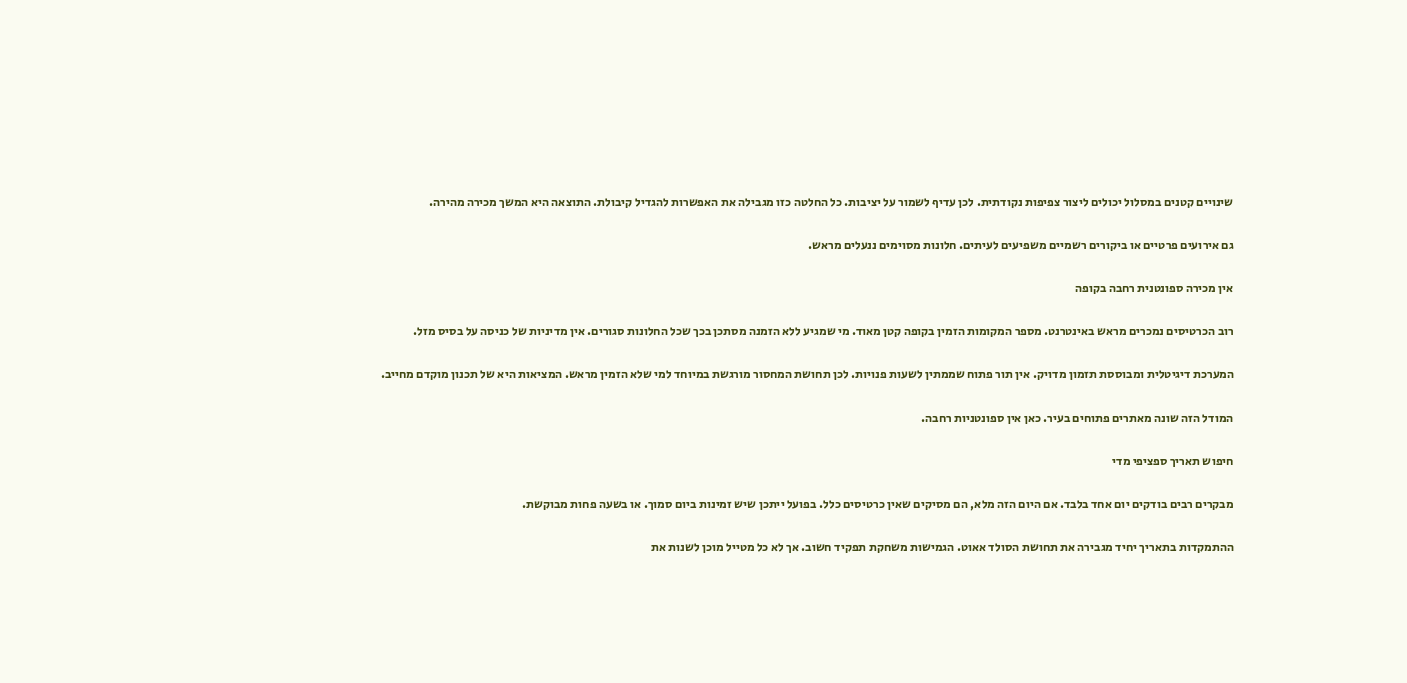שינויים קטנים במסלול יכולים ליצור צפיפות נקודתית. לכן עדיף לשמור על יציבות. כל החלטה כזו מגבילה את האפשרות להגדיל קיבולת. התוצאה היא המשך מכירה מהירה.

גם אירועים פרטיים או ביקורים רשמיים משפיעים לעיתים. חלונות מסוימים ננעלים מראש.

אין מכירה ספונטנית רחבה בקופה

רוב הכרטיסים נמכרים מראש באינטרנט. מספר המקומות הזמין בקופה קטן מאוד. מי שמגיע ללא הזמנה מסתכן בכך שכל החלונות סגורים. אין מדיניות של כניסה על בסיס מזל.

המערכת דיגיטלית ומבוססת תזמון מדויק. אין תור פתוח שממתין לשעות פנויות. לכן תחושת המחסור מורגשת במיוחד למי שלא הזמין מראש. המציאות היא של תכנון מוקדם מחייב.

המודל הזה שונה מאתרים פתוחים בעיר. כאן אין ספונטניות רחבה.

חיפוש תאריך ספציפי מדי

מבקרים רבים בודקים יום אחד בלבד. אם היום הזה מלא, הם מסיקים שאין כרטיסים כלל. בפועל ייתכן שיש זמינות ביום סמוך. או בשעה פחות מבוקשת.

ההתמקדות בתאריך יחיד מגבירה את תחושת הסולד אאוט. הגמישות משחקת תפקיד חשוב. אך לא כל מטייל מוכן לשנות את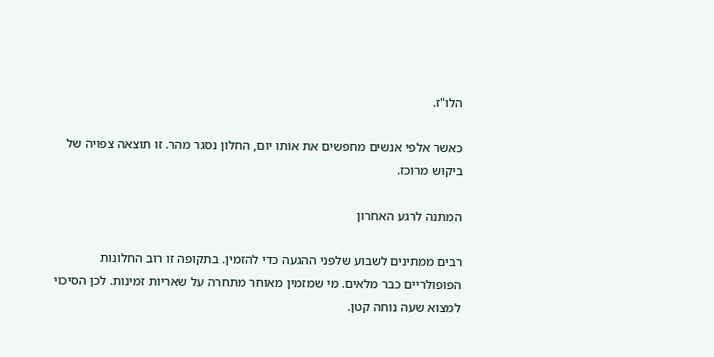הלו"ז.

כאשר אלפי אנשים מחפשים את אותו יום, החלון נסגר מהר. זו תוצאה צפויה של ביקוש מרוכז.

המתנה לרגע האחרון

רבים ממתינים לשבוע שלפני ההגעה כדי להזמין. בתקופה זו רוב החלונות הפופולריים כבר מלאים. מי שמזמין מאוחר מתחרה על שאריות זמינות. לכן הסיכוי למצוא שעה נוחה קטן.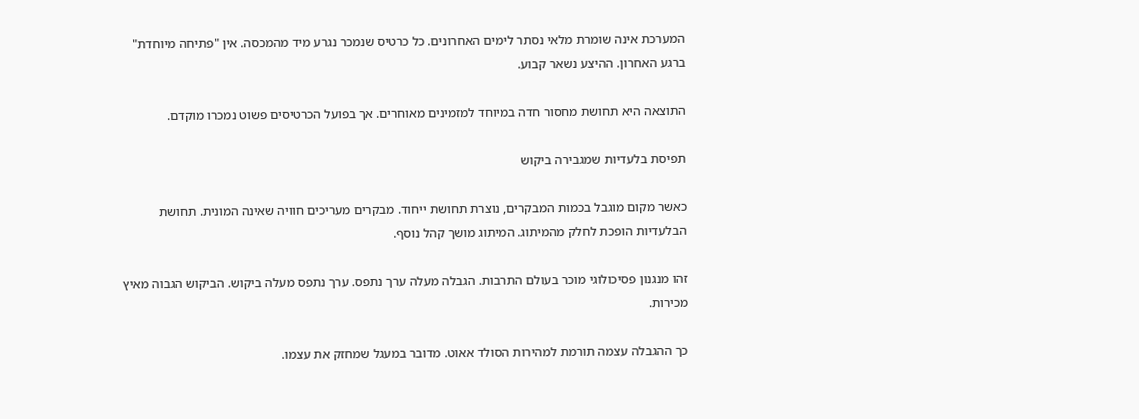המערכת אינה שומרת מלאי נסתר לימים האחרונים. כל כרטיס שנמכר נגרע מיד מהמכסה. אין "פתיחה מיוחדת" ברגע האחרון. ההיצע נשאר קבוע.

התוצאה היא תחושת מחסור חדה במיוחד למזמינים מאוחרים. אך בפועל הכרטיסים פשוט נמכרו מוקדם.

תפיסת בלעדיות שמגבירה ביקוש

כאשר מקום מוגבל בכמות המבקרים, נוצרת תחושת ייחוד. מבקרים מעריכים חוויה שאינה המונית. תחושת הבלעדיות הופכת לחלק מהמיתוג. המיתוג מושך קהל נוסף.

זהו מנגנון פסיכולוגי מוכר בעולם התרבות. הגבלה מעלה ערך נתפס. ערך נתפס מעלה ביקוש. הביקוש הגבוה מאיץ מכירות.

כך ההגבלה עצמה תורמת למהירות הסולד אאוט. מדובר במעגל שמחזק את עצמו.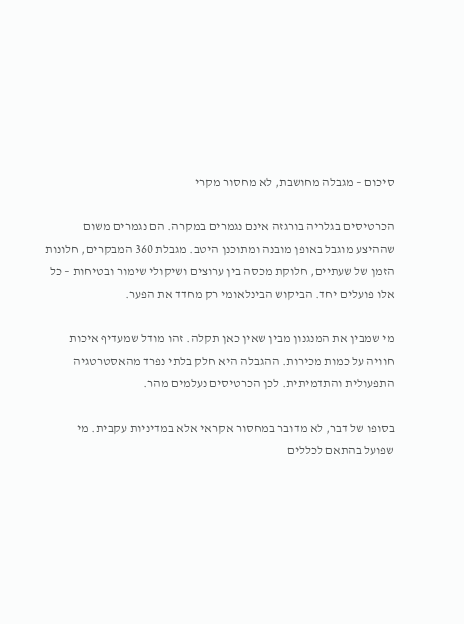סיכום – מגבלה מחושבת, לא מחסור מקרי

הכרטיסים בגלריה בורגזה אינם נגמרים במקרה. הם נגמרים משום שההיצע מוגבל באופן מובנה ומתוכנן היטב. מגבלת 360 המבקרים, חלונות הזמן של שעתיים, חלוקת מכסה בין ערוצים ושיקולי שימור ובטיחות – כל אלו פועלים יחד. הביקוש הבינלאומי רק מחדד את הפער.

מי שמבין את המנגנון מבין שאין כאן תקלה. זהו מודל שמעדיף איכות חוויה על כמות מכירות. ההגבלה היא חלק בלתי נפרד מהאסטרטגיה התפעולית והתדמיתית. לכן הכרטיסים נעלמים מהר.

בסופו של דבר, לא מדובר במחסור אקראי אלא במדיניות עקבית. מי שפועל בהתאם לכללים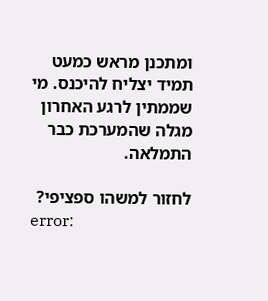ומתכנן מראש כמעט תמיד יצליח להיכנס. מי שממתין לרגע האחרון מגלה שהמערכת כבר התמלאה.

לחזור למשהו ספציפי?
error: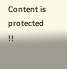Content is protected !!